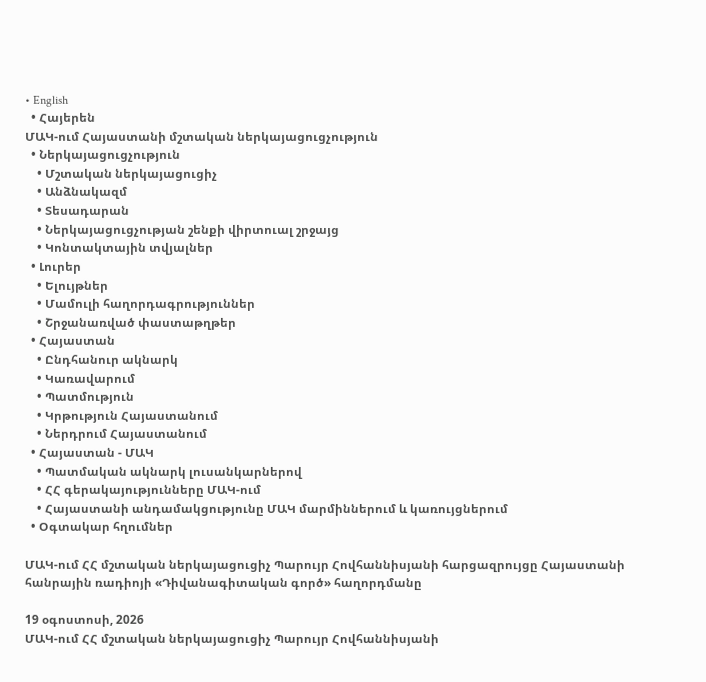• English
  • Հայերեն
ՄԱԿ-ում Հայաստանի մշտական ներկայացուցչություն
  • Ներկայացուցչություն
    • Մշտական ներկայացուցիչ
    • Անձնակազմ
    • Տեսադարան
    • Ներկայացուցչության շենքի վիրտուալ շրջայց
    • Կոնտակտային տվյալներ
  • Լուրեր
    • Ելույթներ
    • Մամուլի հաղորդագրություններ
    • Շրջանառված փաստաթղթեր
  • Հայաստան
    • Ընդհանուր ակնարկ
    • Կառավարում
    • Պատմություն
    • Կրթություն Հայաստանում
    • Ներդրում Հայաստանում
  • Հայաստան - ՄԱԿ
    • Պատմական ակնարկ լուսանկարներով
    • ՀՀ գերակայությունները ՄԱԿ-ում
    • Հայաստանի անդամակցությունը ՄԱԿ մարմիններում և կառույցներում
  • Օգտակար հղումներ

ՄԱԿ-ում ՀՀ մշտական ներկայացուցիչ Պարույր Հովհաննիսյանի հարցազրույցը Հայաստանի հանրային ռադիոյի «Դիվանագիտական գործ» հաղորդմանը

19 օգոստոսի, 2026
ՄԱԿ-ում ՀՀ մշտական ներկայացուցիչ Պարույր Հովհաննիսյանի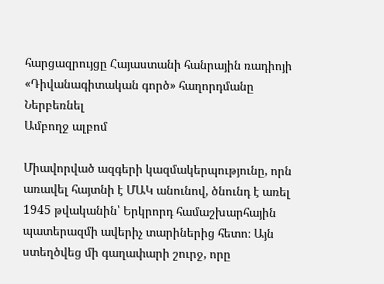հարցազրույցը Հայաստանի հանրային ռադիոյի «Դիվանագիտական գործ» հաղորդմանը
Ներբեռնել
Ամբողջ ալբոմ

Միավորված ազգերի կազմակերպությունը, որն առավել հայտնի է ՄԱԿ անունով, ծնունդ է առել 1945 թվականին՝ Երկրորդ համաշխարհային պատերազմի ավերիչ տարիներից հետո։ Այն ստեղծվեց մի գաղափարի շուրջ, որը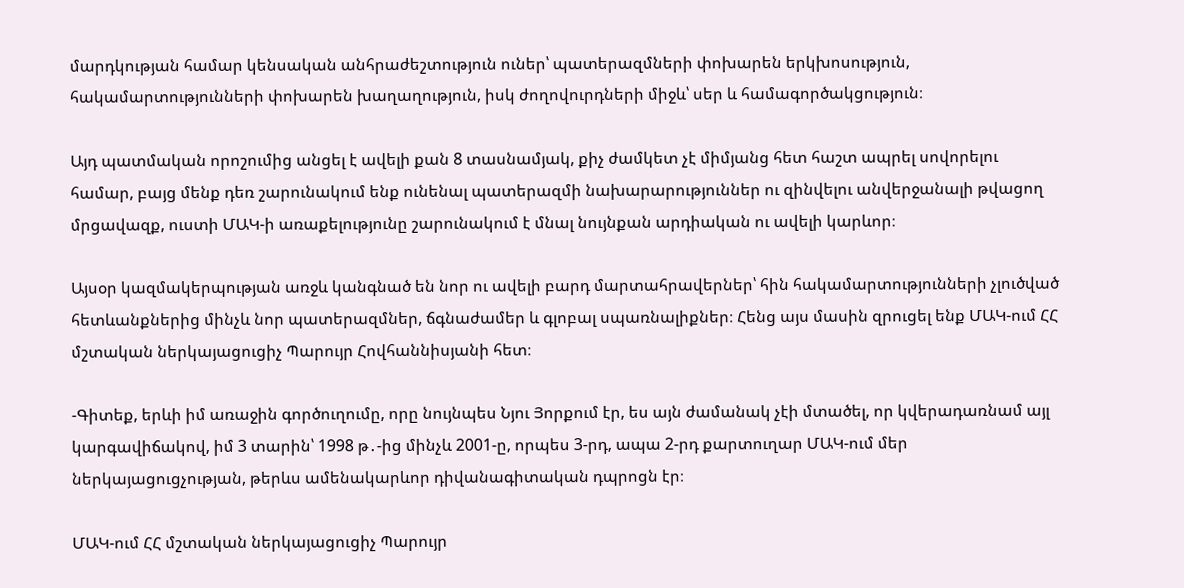մարդկության համար կենսական անհրաժեշտություն ուներ՝ պատերազմների փոխարեն երկխոսություն, հակամարտությունների փոխարեն խաղաղություն, իսկ ժողովուրդների միջև՝ սեր և համագործակցություն։

Այդ պատմական որոշումից անցել է ավելի քան 8 տասնամյակ, քիչ ժամկետ չէ միմյանց հետ հաշտ ապրել սովորելու համար, բայց մենք դեռ շարունակում ենք ունենալ պատերազմի նախարարություններ ու զինվելու անվերջանալի թվացող մրցավազք, ուստի ՄԱԿ-ի առաքելությունը շարունակում է մնալ նույնքան արդիական ու ավելի կարևոր։

Այսօր կազմակերպության առջև կանգնած են նոր ու ավելի բարդ մարտահրավերներ՝ հին հակամարտությունների չլուծված հետևանքներից մինչև նոր պատերազմներ, ճգնաժամեր և գլոբալ սպառնալիքներ։ Հենց այս մասին զրուցել ենք ՄԱԿ-ում ՀՀ մշտական ներկայացուցիչ Պարույր Հովհաննիսյանի հետ։

-Գիտեք, երևի իմ առաջին գործուղումը, որը նույնպես Նյու Յորքում էր, ես այն ժամանակ չէի մտածել, որ կվերադառնամ այլ կարգավիճակով, իմ 3 տարին՝ 1998 թ․-ից մինչև 2001-ը, որպես 3-րդ, ապա 2-րդ քարտուղար ՄԱԿ-ում մեր ներկայացուցչության, թերևս ամենակարևոր դիվանագիտական դպրոցն էր։

ՄԱԿ-ում ՀՀ մշտական ներկայացուցիչ Պարույր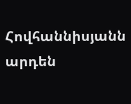Հովհաննիսյանն արդեն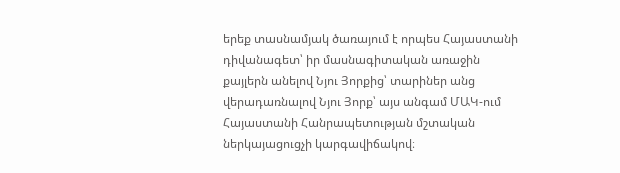երեք տասնամյակ ծառայում է որպես Հայաստանի դիվանագետ՝ իր մասնագիտական առաջին քայլերն անելով Նյու Յորքից՝ տարիներ անց վերադառնալով Նյու Յորք՝ այս անգամ ՄԱԿ-ում Հայաստանի Հանրապետության մշտական ներկայացուցչի կարգավիճակով։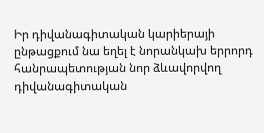Իր դիվանագիտական կարիերայի ընթացքում նա եղել է նորանկախ երրորդ հանրապետության նոր ձևավորվող դիվանագիտական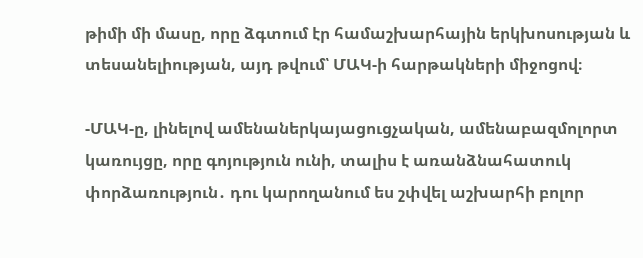թիմի մի մասը, որը ձգտում էր համաշխարհային երկխոսության և տեսանելիության, այդ թվում՝ ՄԱԿ-ի հարթակների միջոցով։

-ՄԱԿ-ը, լինելով ամենաներկայացուցչական, ամենաբազմոլորտ կառույցը, որը գոյություն ունի, տալիս է առանձնահատուկ փորձառություն․ դու կարողանում ես շփվել աշխարհի բոլոր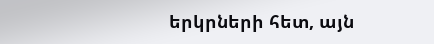երկրների հետ, այն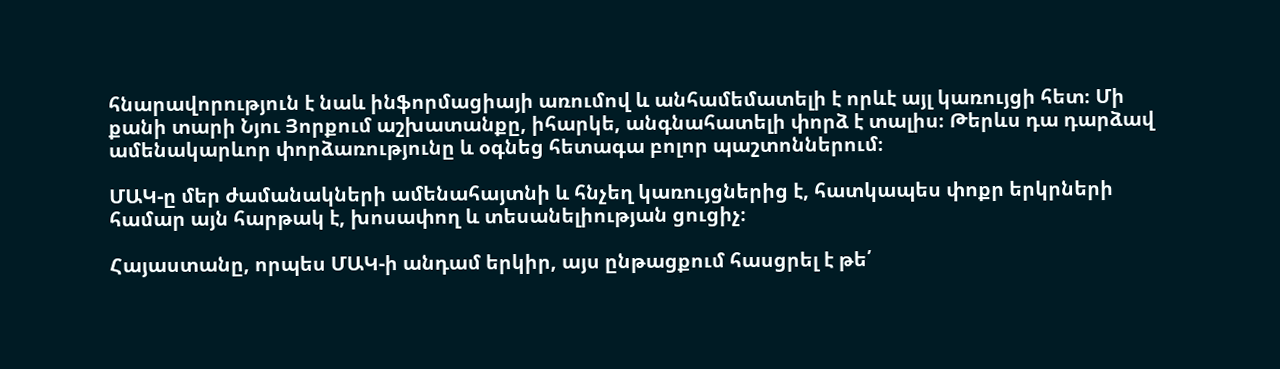հնարավորություն է նաև ինֆորմացիայի առումով և անհամեմատելի է որևէ այլ կառույցի հետ։ Մի քանի տարի Նյու Յորքում աշխատանքը, իհարկե, անգնահատելի փորձ է տալիս։ Թերևս դա դարձավ ամենակարևոր փորձառությունը և օգնեց հետագա բոլոր պաշտոններում։

ՄԱԿ-ը մեր ժամանակների ամենահայտնի և հնչեղ կառույցներից է, հատկապես փոքր երկրների համար այն հարթակ է, խոսափող և տեսանելիության ցուցիչ։

Հայաստանը, որպես ՄԱԿ-ի անդամ երկիր, այս ընթացքում հասցրել է թե՛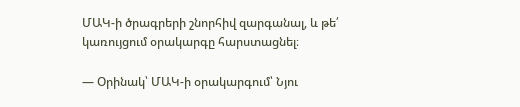ՄԱԿ-ի ծրագրերի շնորհիվ զարգանալ, և թե՛ կառույցում օրակարգը հարստացնել։

— Օրինակ՝ ՄԱԿ-ի օրակարգում՝ Նյու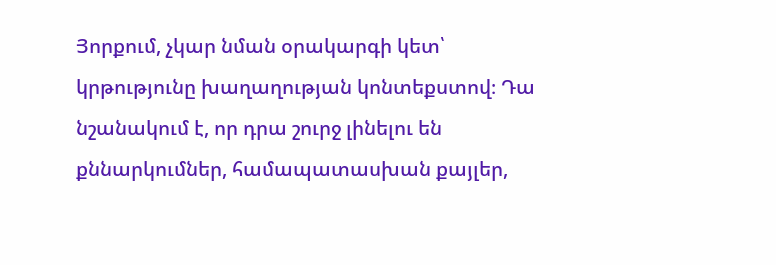Յորքում, չկար նման օրակարգի կետ՝ կրթությունը խաղաղության կոնտեքստով։ Դա նշանակում է, որ դրա շուրջ լինելու են քննարկումներ, համապատասխան քայլեր,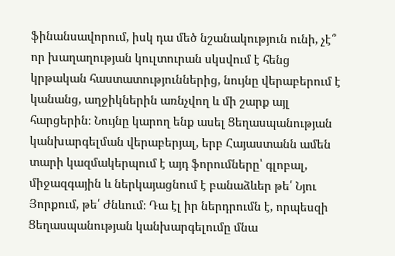ֆինանսավորում, իսկ դա մեծ նշանակություն ունի, չէ՞ որ խաղաղության կուլտուրան սկսվում է հենց կրթական հաստատություններից, նույնը վերաբերում է կանանց, աղջիկներին առնչվող և մի շարք այլ հարցերին։ Նույնը կարող ենք ասել Ցեղասպանության կանխարգելման վերաբերյալ, երբ Հայաստանն ամեն տարի կազմակերպում է այդ ֆորումները՝ գլոբալ, միջազգային և ներկայացնում է բանաձևեր թե՛ Նյու Յորքում, թե՛ Ժնևում։ Դա էլ իր ներդրումն է, որպեսզի Ցեղասպանության կանխարգելումը մնա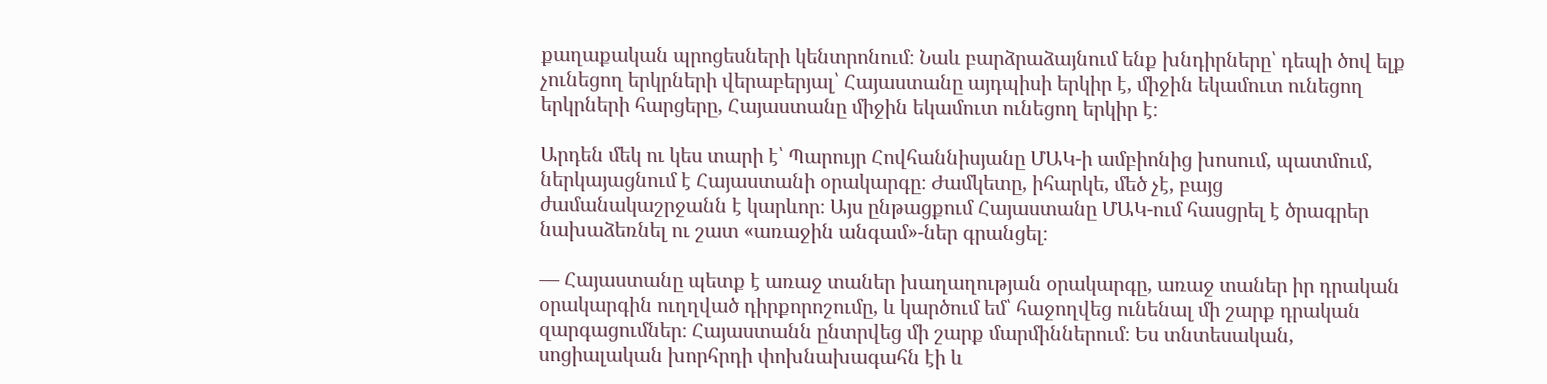քաղաքական պրոցեսների կենտրոնում։ Նաև բարձրաձայնում ենք խնդիրները՝ դեպի ծով ելք չունեցող երկրների վերաբերյալ՝ Հայաստանը այդպիսի երկիր է, միջին եկամուտ ունեցող երկրների հարցերը, Հայաստանը միջին եկամուտ ունեցող երկիր է։

Արդեն մեկ ու կես տարի է՝ Պարույր Հովհաննիսյանը ՄԱԿ-ի ամբիոնից խոսում, պատմում, ներկայացնում է Հայաստանի օրակարգը։ Ժամկետը, իհարկե, մեծ չէ, բայց ժամանակաշրջանն է կարևոր։ Այս ընթացքում Հայաստանը ՄԱԿ-ում հասցրել է ծրագրեր նախաձեռնել ու շատ «առաջին անգամ»-ներ գրանցել։

— Հայաստանը պետք է առաջ տաներ խաղաղության օրակարգը, առաջ տաներ իր դրական օրակարգին ուղղված դիրքորոշումը, և կարծում եմ՝ հաջողվեց ունենալ մի շարք դրական զարգացումներ։ Հայաստանն ընտրվեց մի շարք մարմիններում։ Ես տնտեսական, սոցիալական խորհրդի փոխնախագահն էի և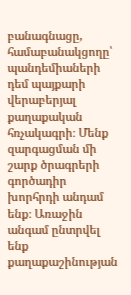բանագնացը, համաբանակցողը՝ պանդեմիաների դեմ պայքարի վերաբերյալ քաղաքական հռչակագրի։ Մենք զարգացման մի շարք ծրագրերի գործադիր խորհրդի անդամ ենք։ Առաջին անգամ ընտրվել ենք քաղաքաշինության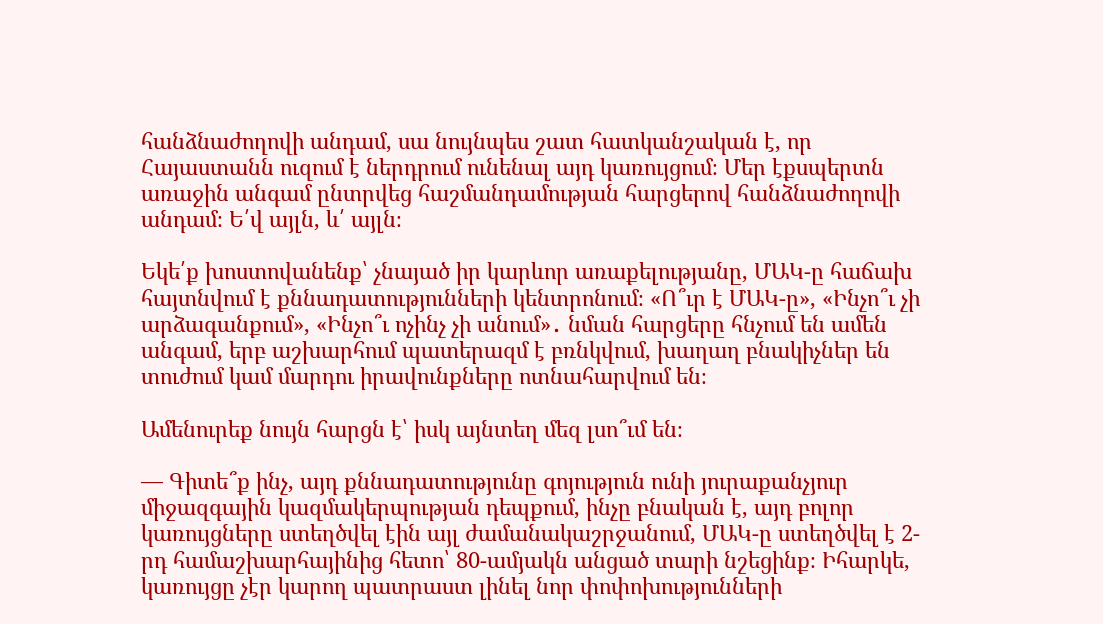հանձնաժողովի անդամ, սա նույնպես շատ հատկանշական է, որ Հայաստանն ուզում է ներդրում ունենալ այդ կառույցում։ Մեր էքսպերտն առաջին անգամ ընտրվեց հաշմանդամության հարցերով հանձնաժողովի անդամ։ Ե՛վ այլն, և՛ այլն։

Եկե՛ք խոստովանենք՝ չնայած իր կարևոր առաքելությանը, ՄԱԿ-ը հաճախ հայտնվում է քննադատությունների կենտրոնում։ «Ո՞ւր է ՄԱԿ-ը», «Ինչո՞ւ չի արձագանքում», «Ինչո՞ւ ոչինչ չի անում»․ նման հարցերը հնչում են ամեն անգամ, երբ աշխարհում պատերազմ է բռնկվում, խաղաղ բնակիչներ են տուժում կամ մարդու իրավունքները ոտնահարվում են։

Ամենուրեք նույն հարցն է՝ իսկ այնտեղ մեզ լսո՞ւմ են։

— Գիտե՞ք ինչ, այդ քննադատությունը գոյություն ունի յուրաքանչյուր միջազգային կազմակերպության դեպքում, ինչը բնական է, այդ բոլոր կառույցները ստեղծվել էին այլ ժամանակաշրջանում, ՄԱԿ-ը ստեղծվել է 2-րդ համաշխարհայինից հետո՝ 80-ամյակն անցած տարի նշեցինք։ Իհարկե, կառույցը չէր կարող պատրաստ լինել նոր փոփոխությունների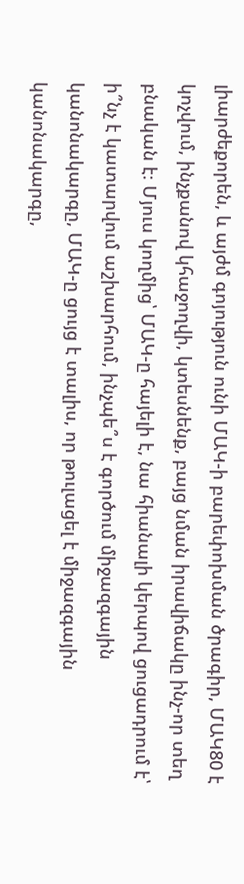լիարժեքորեն, և այժմ գոյություն ունի ՄԱԿ-ի բարեփոխման ծրագիր, ՄԱԿ80 է կոչվում, ինչքանով կհաջողվի, կտեսնենք, բայց նման իրավիճակը ինչ-որ տեղ բնական է։ Մյուս կողմից՝ ՄԱԿ-ը հայելի է, նա հիանալի կերպով ցուցադրում է՝ ի՞նչ է կատարվում աշխարհում, ինչպե՞ս է գործում միջազգային կանոնակարգը, ՄԱԿ-ը ցույց է տալիս, որ թուլացել է միջազգային կանոնակարգը,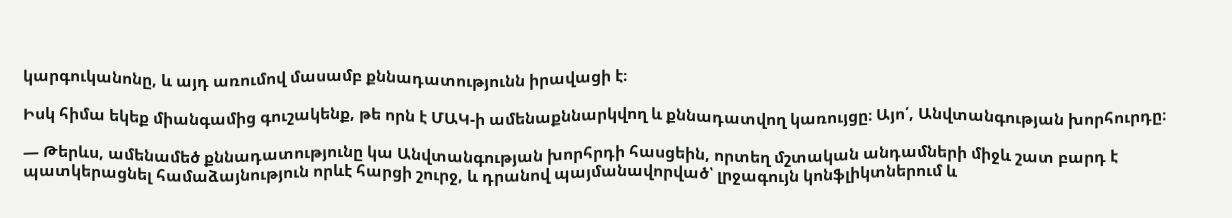կարգուկանոնը, և այդ առումով մասամբ քննադատությունն իրավացի է։

Իսկ հիմա եկեք միանգամից գուշակենք, թե որն է ՄԱԿ-ի ամենաքննարկվող և քննադատվող կառույցը։ Այո՛, Անվտանգության խորհուրդը։

— Թերևս, ամենամեծ քննադատությունը կա Անվտանգության խորհրդի հասցեին, որտեղ մշտական անդամների միջև շատ բարդ է պատկերացնել համաձայնություն որևէ հարցի շուրջ, և դրանով պայմանավորված՝ լրջագույն կոնֆլիկտներում և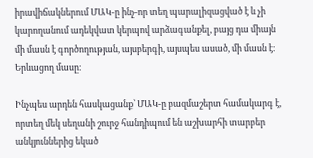իրավիճակներում ՄԱԿ-ը ինչ-որ տեղ պարալիզացված է և չի կարողանում ադեկվատ կերպով արձագանքել, բայց դա միայն մի մասն է գործողության, այսբերգի, այսպես ասած, մի մասն է։ Երևացող մասը։

Ինչպես արդեն հասկացանք՝ ՄԱԿ-ը բազմաշերտ համակարգ է, որտեղ մեկ սեղանի շուրջ հանդիպում են աշխարհի տարբեր անկյուններից եկած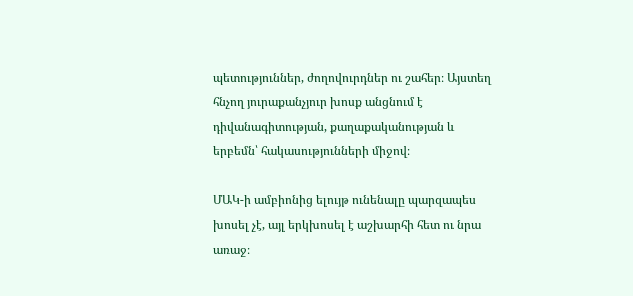պետություններ, ժողովուրդներ ու շահեր։ Այստեղ հնչող յուրաքանչյուր խոսք անցնում է դիվանագիտության, քաղաքականության և երբեմն՝ հակասությունների միջով։

ՄԱԿ-ի ամբիոնից ելույթ ունենալը պարզապես խոսել չէ, այլ երկխոսել է աշխարհի հետ ու նրա առաջ։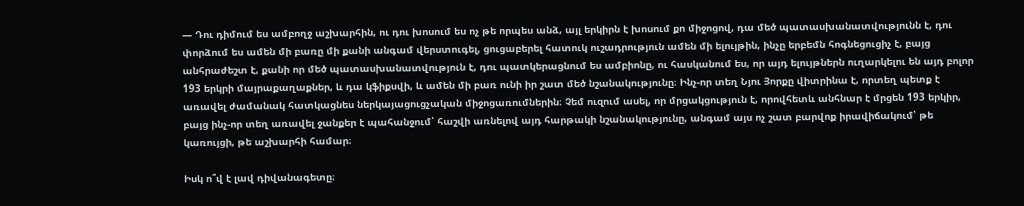— Դու դիմում ես ամբողջ աշխարհին, ու դու խոսում ես ոչ թե որպես անձ, այլ երկիրն է խոսում քո միջոցով, դա մեծ պատասխանատվությունն է, դու փորձում ես ամեն մի բառը մի քանի անգամ վերստուգել, ցուցաբերել հատուկ ուշադրություն ամեն մի ելույթին, ինչը երբեմն հոգնեցուցիչ է, բայց անհրաժեշտ է, քանի որ մեծ պատասխանատվություն է, դու պատկերացնում ես ամբիոնը, ու հասկանում ես, որ այդ ելույթներն ուղարկելու են այդ բոլոր 193 երկրի մայրաքաղաքներ, և դա կֆիքսվի, և ամեն մի բառ ունի իր շատ մեծ նշանակությունը։ Ինչ-որ տեղ Նյու Յորքը վիտրինա է, որտեղ պետք է առավել ժամանակ հատկացնես ներկայացուցչական միջոցառումներին։ Չեմ ուզում ասել, որ մրցակցություն է, որովհետև անհնար է մրցեն 193 երկիր, բայց ինչ-որ տեղ առավել ջանքեր է պահանջում՝ հաշվի առնելով այդ հարթակի նշանակությունը, անգամ այս ոչ շատ բարվոք իրավիճակում՝ թե կառույցի, թե աշխարհի համար։

Իսկ ո՞վ է լավ դիվանագետը։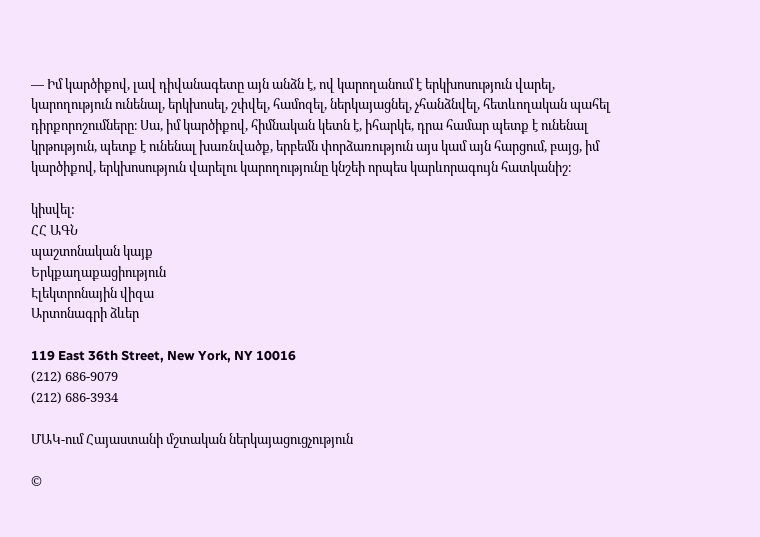— Իմ կարծիքով, լավ դիվանագետը այն անձն է, ով կարողանում է երկխոսություն վարել, կարողություն ունենալ, երկխոսել, շփվել, համոզել, ներկայացնել, չհանձնվել, հետևողական պահել դիրքորոշումները։ Սա, իմ կարծիքով, հիմնական կետն է, իհարկե, դրա համար պետք է ունենալ կրթություն, պետք է ունենալ խառնվածք, երբեմն փորձառություն այս կամ այն հարցում, բայց, իմ կարծիքով, երկխոսություն վարելու կարողությունը կնշեի որպես կարևորագույն հատկանիշ։

կիսվել:
ՀՀ ԱԳՆ
պաշտոնական կայք
Երկքաղաքացիություն
Էլեկտրոնային վիզա
Արտոնագրի ձևեր

119 East 36th Street, New York, NY 10016
(212) 686-9079
(212) 686-3934

ՄԱԿ-ում Հայաստանի մշտական ներկայացուցչություն

©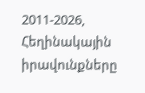2011-2026, Հեղինակային իրավունքները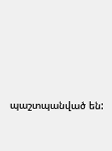պաշտպանված են: